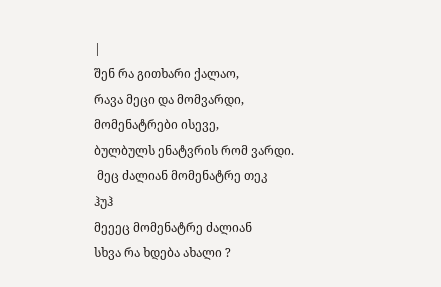|
შენ რა გითხარი ქალაო,
რავა მეცი და მომვარდი,
მომენატრები ისევე,
ბულბულს ენატვრის რომ ვარდი.
 მეც ძალიან მომენატრე თეკ
ჰუჰ
მეეეც მომენატრე ძალიან
სხვა რა ხდება ახალი ?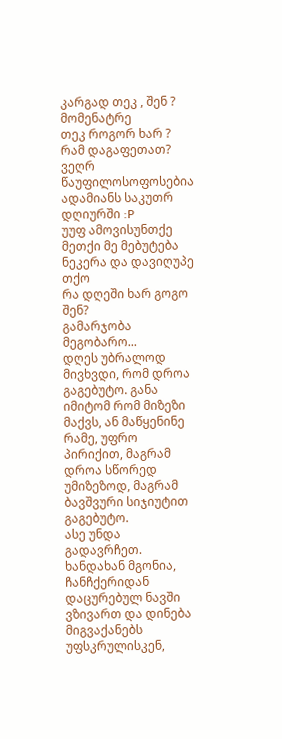კარგად თეკ , შენ ? მომენატრე
თეკ როგორ ხარ ?
რამ დაგაფეთათ?
ვეღრ წაუფილოსოფოსებია ადამიანს საკუთრ დღიურში :P
უუფ ამოვისუნთქე
მეთქი მე მებუტება ნეკერა და დავიღუპე თქო
რა დღეში ხარ გოგო შენ?
გამარჯობა მეგობარო...
დღეს უბრალოდ მივხვდი, რომ დროა გაგებუტო. განა იმიტომ რომ მიზეზი მაქვს, ან მაწყენინე რამე, უფრო პირიქით, მაგრამ დროა სწორედ უმიზეზოდ, მაგრამ ბავშვური სიჯიუტით გაგებუტო.
ასე უნდა გადავრჩეთ.
ხანდახან მგონია, ჩანჩქერიდან დაცურებულ ნავში ვზივართ და დინება მიგვაქანებს უფსკრულისკენ,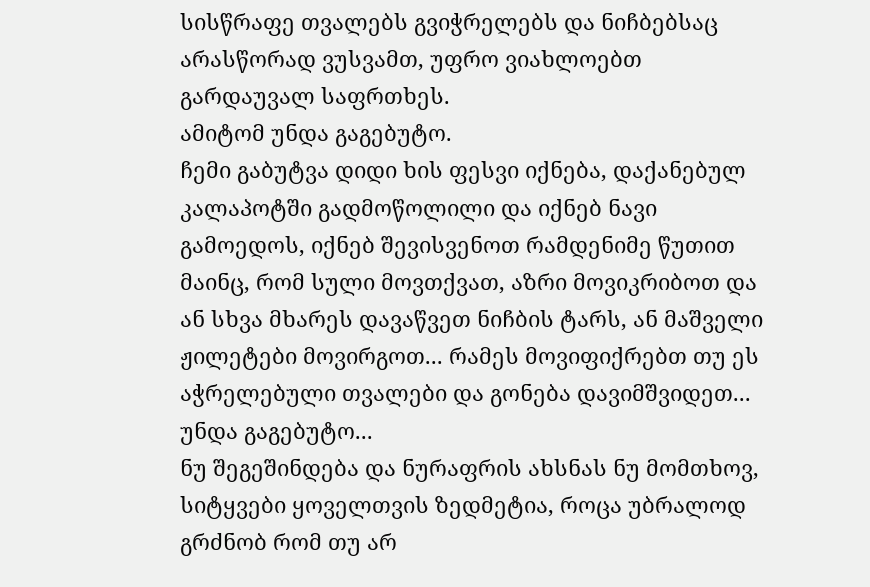სისწრაფე თვალებს გვიჭრელებს და ნიჩბებსაც არასწორად ვუსვამთ, უფრო ვიახლოებთ გარდაუვალ საფრთხეს.
ამიტომ უნდა გაგებუტო.
ჩემი გაბუტვა დიდი ხის ფესვი იქნება, დაქანებულ კალაპოტში გადმოწოლილი და იქნებ ნავი გამოედოს, იქნებ შევისვენოთ რამდენიმე წუთით მაინც, რომ სული მოვთქვათ, აზრი მოვიკრიბოთ და ან სხვა მხარეს დავაწვეთ ნიჩბის ტარს, ან მაშველი ჟილეტები მოვირგოთ... რამეს მოვიფიქრებთ თუ ეს აჭრელებული თვალები და გონება დავიმშვიდეთ...
უნდა გაგებუტო...
ნუ შეგეშინდება და ნურაფრის ახსნას ნუ მომთხოვ, სიტყვები ყოველთვის ზედმეტია, როცა უბრალოდ გრძნობ რომ თუ არ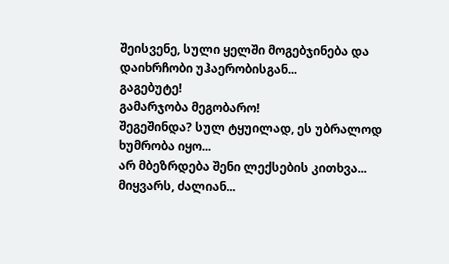შეისვენე, სული ყელში მოგებჯინება და დაიხრჩობი უჰაერობისგან...
გაგებუტე!
გამარჯობა მეგობარო!
შეგეშინდა? სულ ტყუილად, ეს უბრალოდ ხუმრობა იყო...
არ მბეზრდება შენი ლექსების კითხვა...
მიყვარს, ძალიან...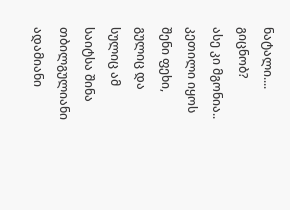ნატალი....
გიცნობ?
ასე კი მგონია..
კეთილი იყოს შენი ფეხი, გულიც და სულიც ამ საიტსა შინა
თბილგულიანი ადამიანი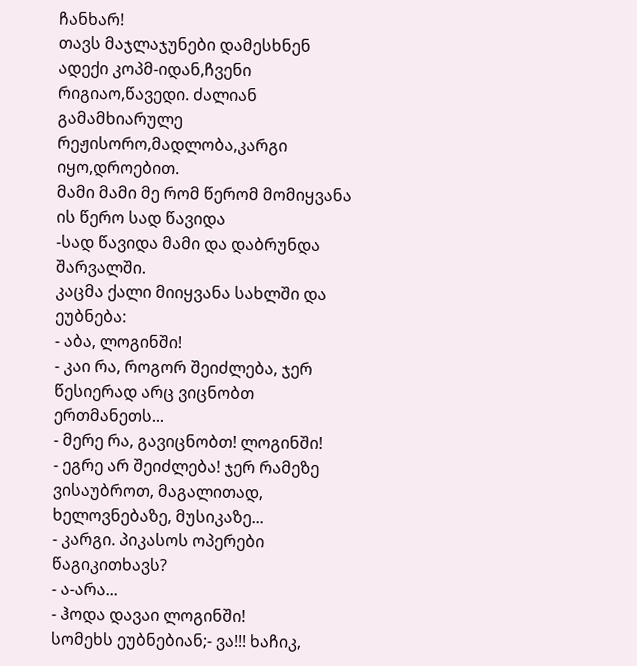ჩანხარ!
თავს მაჯლაჯუნები დამესხნენ ადექი კოპმ-იდან,ჩვენი რიგიაო,წავედი. ძალიან გამამხიარულე რეჟისორო,მადლობა,კარგი იყო,დროებით.
მამი მამი მე რომ წერომ მომიყვანა ის წერო სად წავიდა
-სად წავიდა მამი და დაბრუნდა შარვალში.
კაცმა ქალი მიიყვანა სახლში და ეუბნება:
- აბა, ლოგინში!
- კაი რა, როგორ შეიძლება, ჯერ წესიერად არც ვიცნობთ ერთმანეთს...
- მერე რა, გავიცნობთ! ლოგინში!
- ეგრე არ შეიძლება! ჯერ რამეზე ვისაუბროთ, მაგალითად, ხელოვნებაზე, მუსიკაზე...
- კარგი. პიკასოს ოპერები წაგიკითხავს?
- ა-არა...
- ჰოდა დავაი ლოგინში!
სომეხს ეუბნებიან;- ვა!!! ხაჩიკ,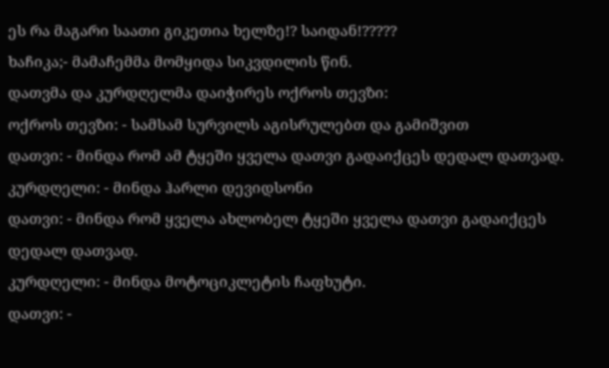ეს რა მაგარი საათი გიკეთია ხელზე!? საიდან!?????
ხაჩიკა;- მამაჩემმა მომყიდა სიკვდილის წინ.
დათვმა და კურდღელმა დაიჭირეს ოქროს თევზი:
ოქროს თევზი: - სამსამ სურვილს აგისრულებთ და გამიშვით
დათვი: - მინდა რომ ამ ტყეში ყველა დათვი გადაიქცეს დედალ დათვად.
კურდღელი: - მინდა ჰარლი დევიდსონი
დათვი: - მინდა რომ ყველა ახლობელ ტყეში ყველა დათვი გადაიქცეს დედალ დათვად.
კურდღელი: - მინდა მოტოციკლეტის ჩაფხუტი.
დათვი: -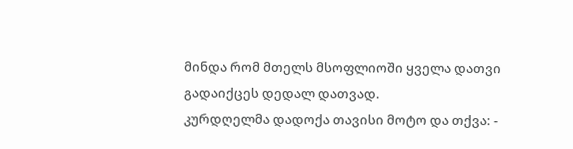მინდა რომ მთელს მსოფლიოში ყველა დათვი გადაიქცეს დედალ დათვად.
კურდღელმა დადოქა თავისი მოტო და თქვა: -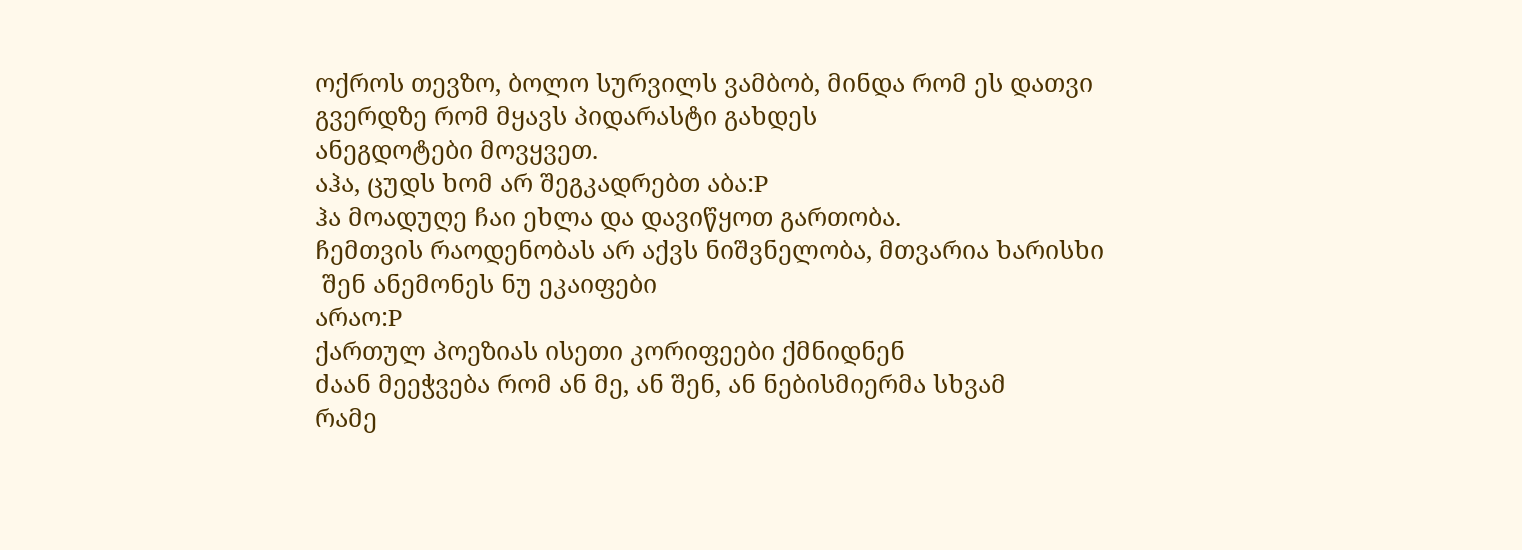ოქროს თევზო, ბოლო სურვილს ვამბობ, მინდა რომ ეს დათვი გვერდზე რომ მყავს პიდარასტი გახდეს
ანეგდოტები მოვყვეთ.
აჰა, ცუდს ხომ არ შეგკადრებთ აბა:P
ჰა მოადუღე ჩაი ეხლა და დავიწყოთ გართობა.
ჩემთვის რაოდენობას არ აქვს ნიშვნელობა, მთვარია ხარისხი
 შენ ანემონეს ნუ ეკაიფები
არაო:P
ქართულ პოეზიას ისეთი კორიფეები ქმნიდნენ
ძაან მეეჭვება რომ ან მე, ან შენ, ან ნებისმიერმა სხვამ
რამე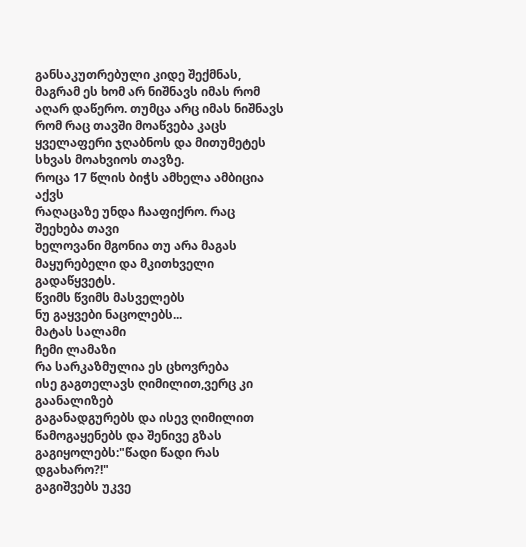განსაკუთრებული კიდე შექმნას, მაგრამ ეს ხომ არ ნიშნავს იმას რომ აღარ დაწერო. თუმცა არც იმას ნიშნავს რომ რაც თავში მოაწვება კაცს ყველაფერი ჯღაბნოს და მითუმეტეს სხვას მოახვიოს თავზე.
როცა 17 წლის ბიჭს ამხელა ამბიცია აქვს
რაღაცაზე უნდა ჩააფიქრო. რაც შეეხება თავი
ხელოვანი მგონია თუ არა მაგას მაყურებელი და მკითხველი გადაწყვეტს.
წვიმს წვიმს მასველებს
ნუ გაყვები ნაცოლებს...
მატას სალამი
ჩემი ლამაზი
რა სარკაზმულია ეს ცხოვრება
ისე გაგთელავს ღიმილით,ვერც კი გაანალიზებ
გაგანადგურებს და ისევ ღიმილით წამოგაყენებს და შენივე გზას გაგიყოლებს:"წადი წადი რას დგახარო?!"
გაგიშვებს უკვე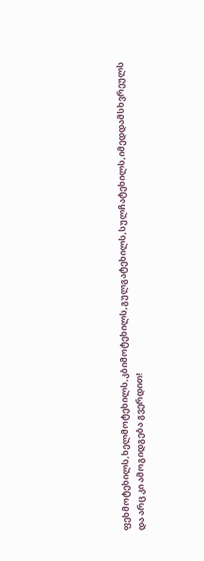ფეხმოტეხილს,ხელმოტეხილს,კბიმოტეხილს,გულგატეხილს,სულჩატეხილს,იმედდამსხვრეულს და არც კი ამოგიდგება გვერდით!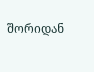შორიდან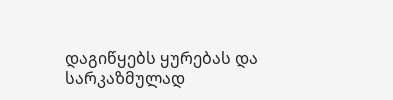დაგიწყებს ყურებას და
სარკაზმულად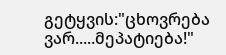გეტყვის:"ცხოვრება ვარ.....მეპატიება!"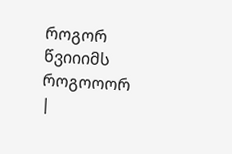როგორ წვიიიმს როგოოორ
|